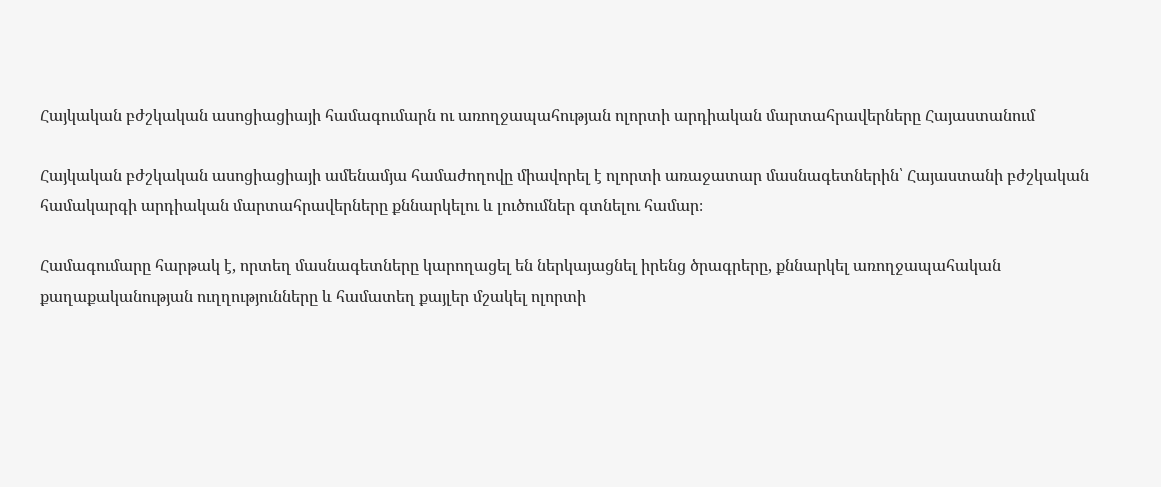Հայկական բժշկական ասոցիացիայի համագումարն ու առողջապահության ոլորտի արդիական մարտահրավերները Հայաստանում

Հայկական բժշկական ասոցիացիայի ամենամյա համաժողովը միավորել է ոլորտի առաջատար մասնագետներին՝ Հայաստանի բժշկական համակարգի արդիական մարտահրավերները քննարկելու և լուծումներ գտնելու համար։

Համագումարը հարթակ է, որտեղ մասնագետները կարողացել են ներկայացնել իրենց ծրագրերը, քննարկել առողջապահական քաղաքականության ուղղությունները և համատեղ քայլեր մշակել ոլորտի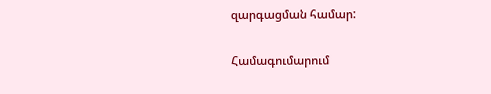զարգացման համար:

Համագումարում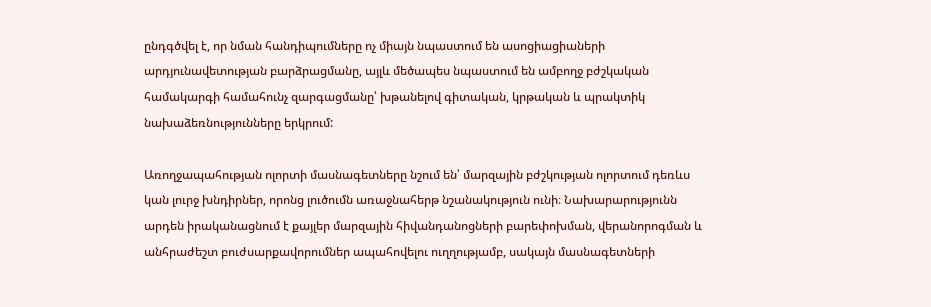ընդգծվել է, որ նման հանդիպումները ոչ միայն նպաստում են ասոցիացիաների արդյունավետության բարձրացմանը, այլև մեծապես նպաստում են ամբողջ բժշկական համակարգի համահունչ զարգացմանը՝ խթանելով գիտական, կրթական և պրակտիկ նախաձեռնությունները երկրում:

Առողջապահության ոլորտի մասնագետները նշում են՝ մարզային բժշկության ոլորտում դեռևս կան լուրջ խնդիրներ, որոնց լուծումն առաջնահերթ նշանակություն ունի։ Նախարարությունն արդեն իրականացնում է քայլեր մարզային հիվանդանոցների բարեփոխման, վերանորոգման և անհրաժեշտ բուժսարքավորումներ ապահովելու ուղղությամբ, սակայն մասնագետների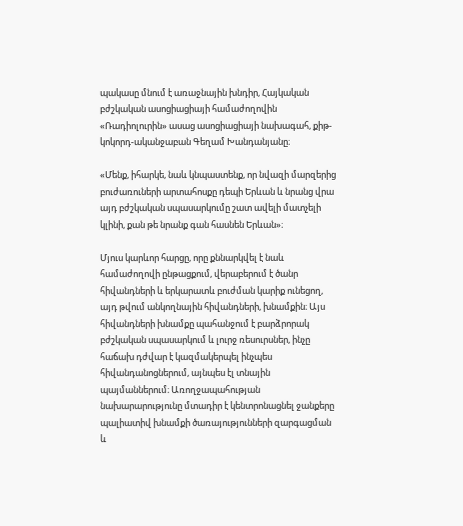պակասը մնում է առաջնային խնդիր, Հայկական բժշկական ասոցիացիայի համաժողովին «Ռադիոլուրին» ասաց ասոցիացիայի նախագահ, քիթ-կոկորդ-ականջաբան Գեղամ Խանդանյանը։

«Մենք, իհարկե, նաև կնպաստենք, որ նվազի մարզերից բուժառուների արտահոսքը դեպի Երևան և նրանց վրա այդ բժշկական սպասարկումը շատ ավելի մատչելի կլինի, քան թե նրանք գան հասնեն Երևան»։

Մյուս կարևոր հարցը, որը քննարկվել է նաև համաժողովի ընթացքում, վերաբերում է ծանր հիվանդների և երկարատև բուժման կարիք ունեցող, այդ թվում անկողնային հիվանդների, խնամքին։ Այս հիվանդների խնամքը պահանջում է բարձրորակ բժշկական սպասարկում և լուրջ ռեսուրսներ, ինչը հաճախ դժվար է կազմակերպել ինչպես հիվանդանոցներում, այնպես էլ տնային պայմաններում։ Առողջապահության նախարարությունը մտադիր է կենտրոնացնել ջանքերը պալիատիվ խնամքի ծառայությունների զարգացման և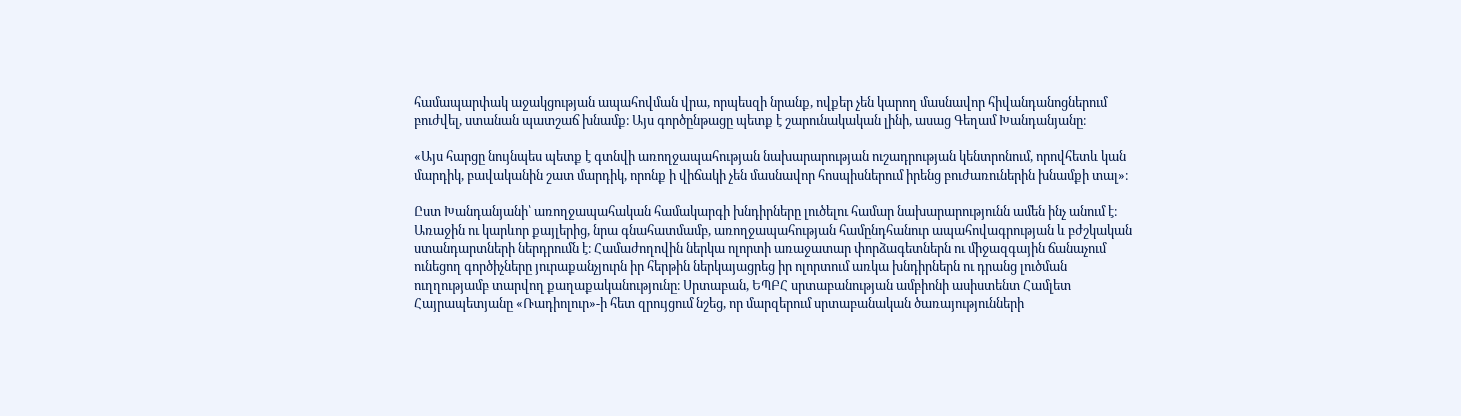համապարփակ աջակցության ապահովման վրա, որպեսզի նրանք, ովքեր չեն կարող մասնավոր հիվանդանոցներում բուժվել, ստանան պատշաճ խնամք։ Այս գործընթացը պետք է շարունակական լինի, ասաց Գեղամ Խանդանյանը։

«Այս հարցը նույնպես պետք է գտնվի առողջապահության նախարարության ուշադրության կենտրոնում, որովհետև կան մարդիկ, բավականին շատ մարդիկ, որոնք ի վիճակի չեն մասնավոր հոսպիսներում իրենց բուժառուներին խնամքի տալ»։

Ըստ Խանդանյանի՝ առողջապահական համակարգի խնդիրները լուծելու համար նախարարությունն ամեն ինչ անում է։ Առաջին ու կարևոր քայլերից, նրա գնահատմամբ, առողջապահության համընդհանուր ապահովագրության և բժշկական ստանդարտների ներդրումն է։ Համաժողովին ներկա ոլորտի առաջատար փորձագետներն ու միջազգային ճանաչում ունեցող գործիչները յուրաքանչյուրն իր հերթին ներկայացրեց իր ոլորտում առկա խնդիրներն ու դրանց լուծման ուղղությամբ տարվող քաղաքականությունը։ Սրտաբան, ԵՊԲՀ սրտաբանության ամբիոնի ասիստենտ Համլետ Հայրապետյանը «Ռադիոլուր»-ի հետ զրույցում նշեց, որ մարզերում սրտաբանական ծառայությունների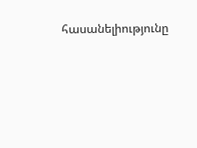հասանելիությունը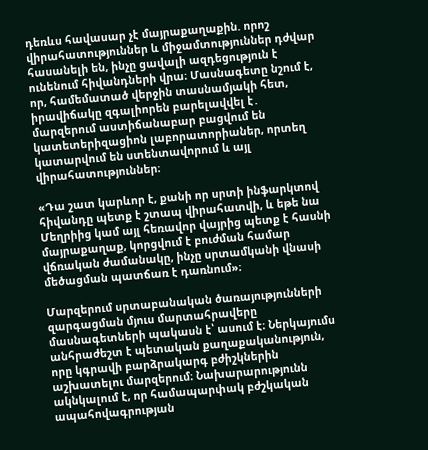դեռևս հավասար չէ մայրաքաղաքին. որոշ վիրահատություններ և միջամտություններ դժվար հասանելի են, ինչը ցավալի ազդեցություն է ունենում հիվանդների վրա։ Մասնագետը նշում է, որ, համեմատած վերջին տասնամյակի հետ, իրավիճակը զգալիորեն բարելավվել է․ մարզերում աստիճանաբար բացվում են կատետերիզացիոն լաբորատորիաներ, որտեղ կատարվում են ստենտավորում և այլ վիրահատություններ։

«Դա շատ կարևոր է, քանի որ սրտի ինֆարկտով հիվանդը պետք է շտապ վիրահատվի, և եթե նա Մեղրիից կամ այլ հեռավոր վայրից պետք է հասնի մայրաքաղաք, կորցվում է բուժման համար վճռական ժամանակը, ինչը սրտամկանի վնասի մեծացման պատճառ է դառնում»։

Մարզերում սրտաբանական ծառայությունների զարգացման մյուս մարտահրավերը մասնագետների պակասն է՝ ասում է։ Ներկայումս անհրաժեշտ է պետական քաղաքականություն, որը կգրավի բարձրակարգ բժիշկներին աշխատելու մարզերում։ Նախարարությունն ակնկալում է, որ համապարփակ բժշկական ապահովագրության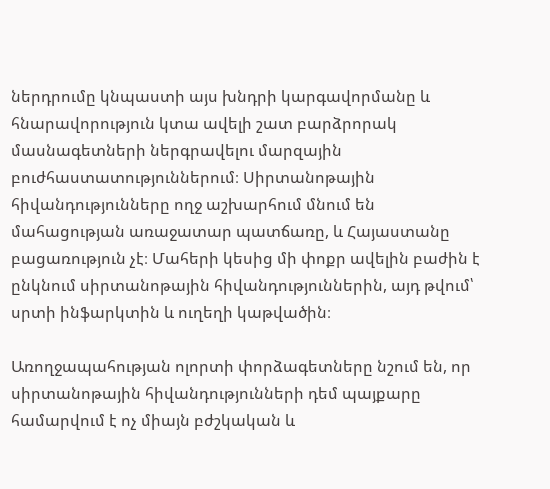ներդրումը կնպաստի այս խնդրի կարգավորմանը և հնարավորություն կտա ավելի շատ բարձրորակ մասնագետների ներգրավելու մարզային բուժհաստատություններում։ Սիրտանոթային հիվանդությունները ողջ աշխարհում մնում են մահացության առաջատար պատճառը, և Հայաստանը բացառություն չէ։ Մահերի կեսից մի փոքր ավելին բաժին է ընկնում սիրտանոթային հիվանդություններին, այդ թվում՝ սրտի ինֆարկտին և ուղեղի կաթվածին։

Առողջապահության ոլորտի փորձագետները նշում են, որ սիրտանոթային հիվանդությունների դեմ պայքարը համարվում է ոչ միայն բժշկական և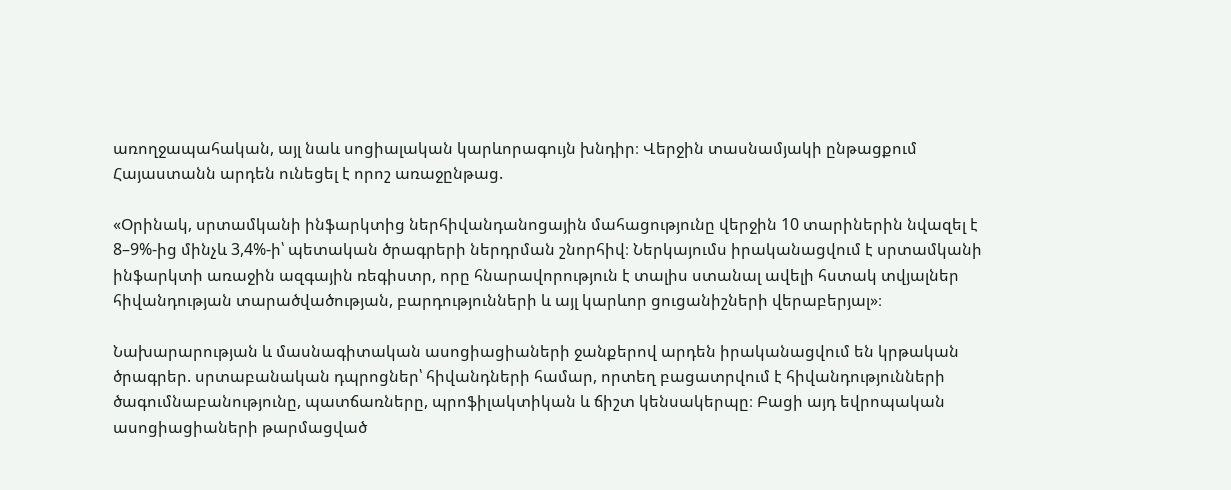առողջապահական, այլ նաև սոցիալական կարևորագույն խնդիր։ Վերջին տասնամյակի ընթացքում Հայաստանն արդեն ունեցել է որոշ առաջընթաց.

«Օրինակ, սրտամկանի ինֆարկտից ներհիվանդանոցային մահացությունը վերջին 10 տարիներին նվազել է 8–9%-ից մինչև 3,4%-ի՝ պետական ծրագրերի ներդրման շնորհիվ։ Ներկայումս իրականացվում է սրտամկանի ինֆարկտի առաջին ազգային ռեգիստր, որը հնարավորություն է տալիս ստանալ ավելի հստակ տվյալներ հիվանդության տարածվածության, բարդությունների և այլ կարևոր ցուցանիշների վերաբերյալ»։

Նախարարության և մասնագիտական ասոցիացիաների ջանքերով արդեն իրականացվում են կրթական ծրագրեր. սրտաբանական դպրոցներ՝ հիվանդների համար, որտեղ բացատրվում է հիվանդությունների ծագումնաբանությունը, պատճառները, պրոֆիլակտիկան և ճիշտ կենսակերպը։ Բացի այդ եվրոպական ասոցիացիաների թարմացված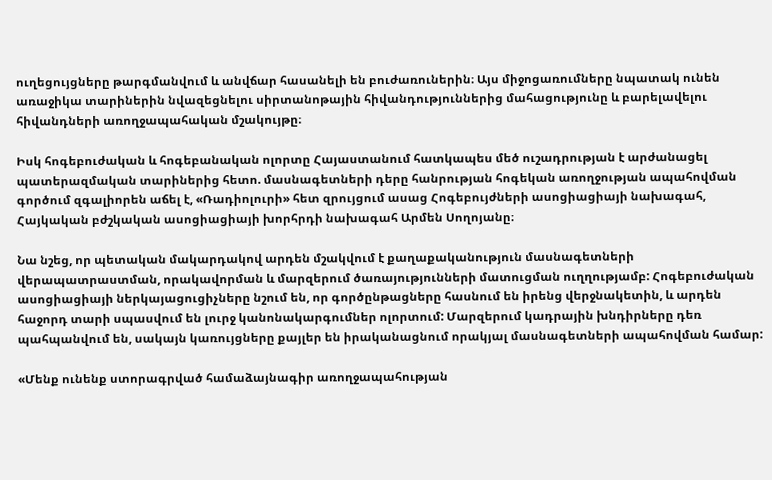ուղեցույցները թարգմանվում և անվճար հասանելի են բուժառուներին։ Այս միջոցառումները նպատակ ունեն առաջիկա տարիներին նվազեցնելու սիրտանոթային հիվանդություններից մահացությունը և բարելավելու հիվանդների առողջապահական մշակույթը։

Իսկ հոգեբուժական և հոգեբանական ոլորտը Հայաստանում հատկապես մեծ ուշադրության է արժանացել պատերազմական տարիներից հետո. մասնագետների դերը հանրության հոգեկան առողջության ապահովման գործում զգալիորեն աճել է, «Ռադիոլուրի» հետ զրույցում ասաց Հոգեբույժների ասոցիացիայի նախագահ, Հայկական բժշկական ասոցիացիայի խորհրդի նախագահ Արմեն Սողոյանը։

Նա նշեց, որ պետական մակարդակով արդեն մշակվում է քաղաքականություն մասնագետների վերապատրաստման, որակավորման և մարզերում ծառայությունների մատուցման ուղղությամբ: Հոգեբուժական ասոցիացիայի ներկայացուցիչները նշում են, որ գործընթացները հասնում են իրենց վերջնակետին, և արդեն հաջորդ տարի սպասվում են լուրջ կանոնակարգումներ ոլորտում: Մարզերում կադրային խնդիրները դեռ պահպանվում են, սակայն կառույցները քայլեր են իրականացնում որակյալ մասնագետների ապահովման համար:

«Մենք ունենք ստորագրված համաձայնագիր առողջապահության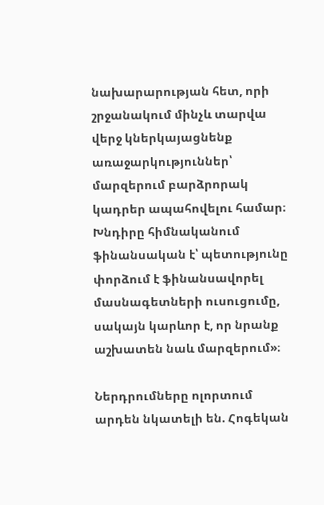նախարարության հետ, որի շրջանակում մինչև տարվա վերջ կներկայացնենք առաջարկություններ՝ մարզերում բարձրորակ կադրեր ապահովելու համար։ Խնդիրը հիմնականում ֆինանսական է՝ պետությունը փորձում է ֆինանսավորել մասնագետների ուսուցումը, սակայն կարևոր է, որ նրանք աշխատեն նաև մարզերում»։

Ներդրումները ոլորտում արդեն նկատելի են. Հոգեկան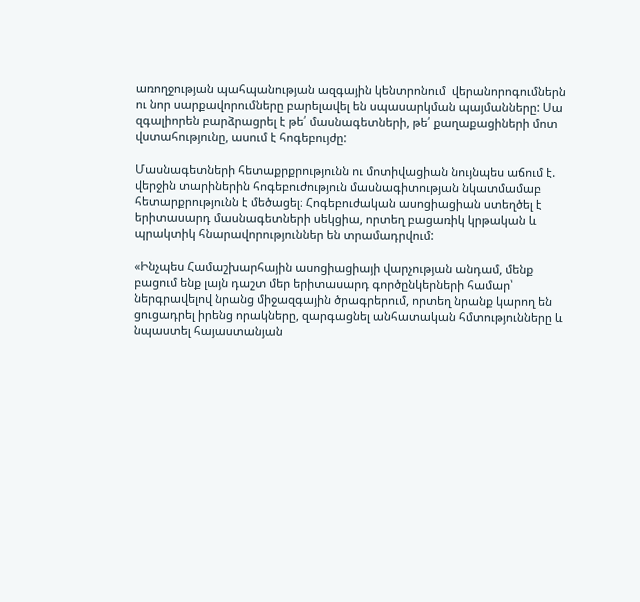առողջության պահպանության ազգային կենտրոնում  վերանորոգումներն ու նոր սարքավորումները բարելավել են սպասարկման պայմանները: Սա զգալիորեն բարձրացրել է թե՛ մասնագետների, թե՛ քաղաքացիների մոտ վստահությունը, ասում է հոգեբույժը:

Մասնագետների հետաքրքրությունն ու մոտիվացիան նույնպես աճում է. վերջին տարիներին հոգեբուժություն մասնագիտության նկատմամաբ հետարքրությունն է մեծացել։ Հոգեբուժական ասոցիացիան ստեղծել է երիտասարդ մասնագետների սեկցիա, որտեղ բացառիկ կրթական և պրակտիկ հնարավորություններ են տրամադրվում:

«Ինչպես Համաշխարհային ասոցիացիայի վարչության անդամ, մենք բացում ենք լայն դաշտ մեր երիտասարդ գործընկերների համար՝ ներգրավելով նրանց միջազգային ծրագրերում, որտեղ նրանք կարող են ցուցադրել իրենց որակները, զարգացնել անհատական հմտությունները և նպաստել հայաստանյան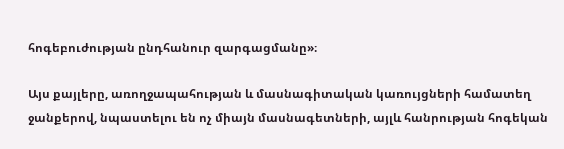հոգեբուժության ընդհանուր զարգացմանը»։

Այս քայլերը, առողջապահության և մասնագիտական կառույցների համատեղ ջանքերով, նպաստելու են ոչ միայն մասնագետների, այլև հանրության հոգեկան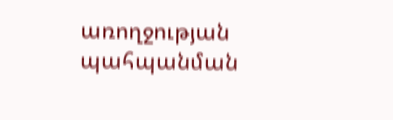առողջության պահպանման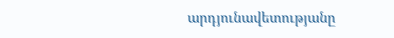արդյունավետությանը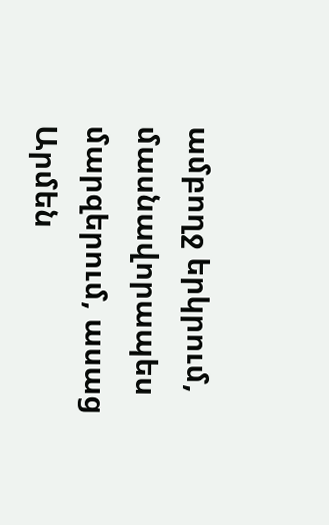ամբողջ երկրում, մասնավորապես մարզերում, ասաց Արմեն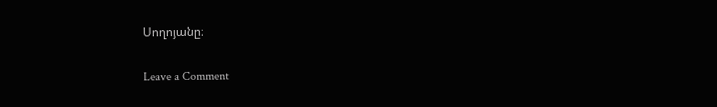Սողոյանը։

Leave a Comment